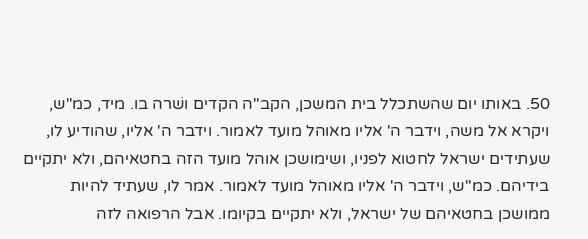50. באותו יום שהשתכלל בית המשכן, הקב"ה הקדים ושׁרה בו. מיד, כמ"ש, ויקרא אל משה, וידבר ה' אליו מאוהל מועד לאמור. וידבר ה' אליו, שהודיע לו, שעתידים ישראל לחטוא לפניו, ושימושכן אוהל מועד הזה בחטאיהם, ולא יתקיים בידיהם. כמ"ש, וידבר ה' אליו מאוהל מועד לאמור. אמר לו, שעתיד להיות ממושכן בחטאיהם של ישראל, ולא יתקיים בקיומו. אבל הרפואה לזה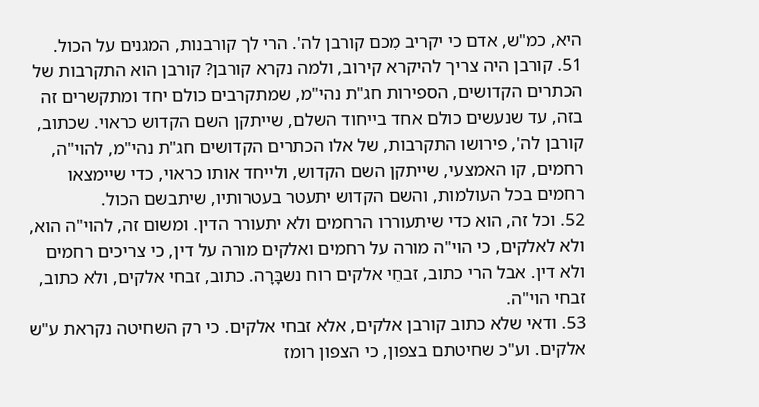היא, כמ"ש, אדם כי יקריב מִכם קורבן לה'. הרי לך קורבנות, המגנים על הכול.
51. קורבן היה צריך להיקרא קירוב, ולמה נקרא קורבן? קורבן הוא התקרבות של הכתרים הקדושים, הספירות חג"ת נהי"מ, שמתקרבים כולם יחד ומתקשרים זה בזה, עד שנעשים כולם אחד בייחוד השלם, שייתקן השם הקדוש כראוי. שכתוב, קורבן לה', פירושו התקרבות, של אלו הכתרים הקדושים חג"ת נהי"מ, להוי"ה, רחמים, קו האמצעי, שייתקן השם הקדוש, ולייחד אותו כראוי, כדי שיימצאו רחמים בכל העולמות, והשם הקדוש יתעטר בעטרותיו, שיתבשם הכול.
52. וכל זה, הוא כדי שיתעוררו הרחמים ולא יתעורר הדין. ומשום זה, להוי"ה הוא, ולא לאלקים, כי הוי"ה מורה על רחמים ואלקים מורה על דין, כי צריכים רחמים ולא דין. אבל הרי כתוב, זבחֵי אלקים רוח נשבָּרָה. כתוב, זבחי אלקים, ולא כתוב, זבחי הוי"ה.
53. ודאי שלא כתוב קורבן אלקים, אלא זבחי אלקים. כי רק השחיטה נקראת ע"ש אלקים. וע"כ שחיטתם בצפון, כי הצפון רומז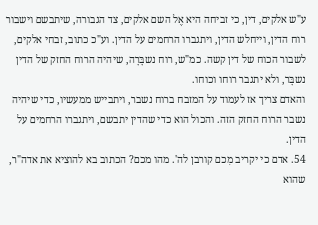ע"ש אלקים, דין, כי זביחה היא אֶל השם אלקים, צד הגבורה, שיתבשם וישבור רוח הדין, וייחלש הדין, ויתגברו הרחמים על הדין. וע"כ כתוב, זבחי אלקים, לשבור הכוח של דין קשה. כמ"ש, רוח נשבָּרָה, שיהיה הרוח החזק של הדין נשבָּר, ולא יתגבר רוחו וכוחו.
והאדם צריך אז לעמוד על המזבח ברוח נשבר, ויתבייש ממעשיו, כדי שיהיה נשבר הרוח החזק הזה. והכול הוא כדי שהדין יתבשם, ויתגברו הרחמים על הדין.
54. אדם כי יקריב מִכם קורבן לה'. מהו מכם? הכתוב בא להוציא את אדה"ר, שהוא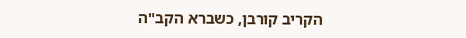הקריב קורבן, כשברא הקב"ה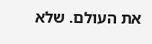את העולם. שלא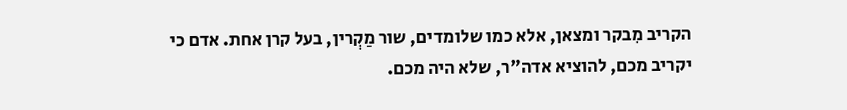הקריב מִבקר ומצאן, אלא כמו שלומדים, שור מַקְרין, בעל קרן אחת. אדם כי יקריב מכם, להוציא אדה"ר, שלא היה מכם.